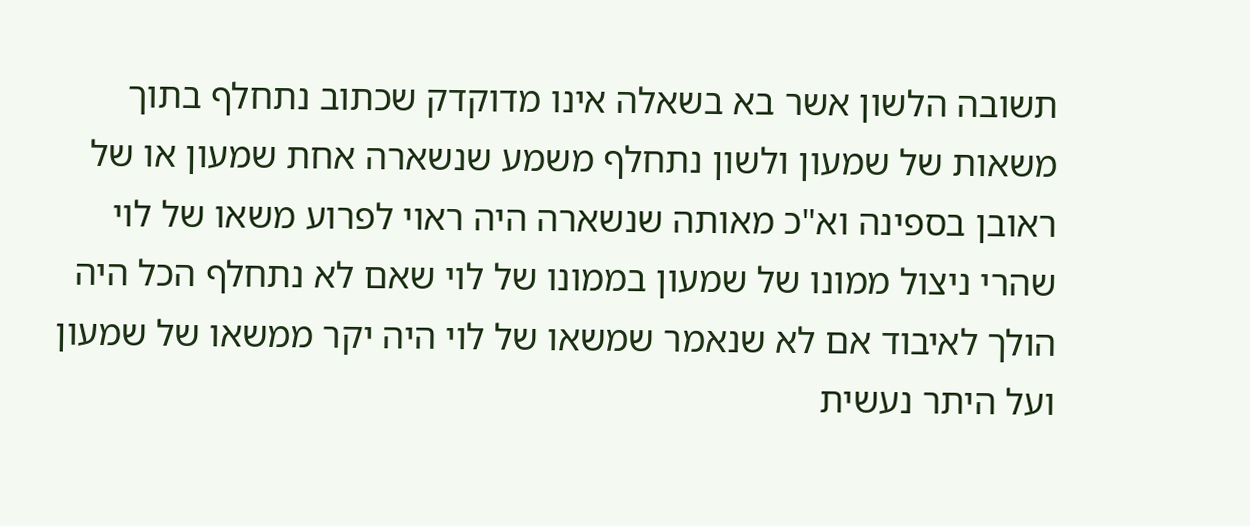תשובה הלשון אשר בא בשאלה אינו מדוקדק שכתוב נתחלף בתוך משאות של שמעון ולשון נתחלף משמע שנשארה אחת שמעון או של ראובן בספינה וא"כ מאותה שנשארה היה ראוי לפרוע משאו של לוי שהרי ניצול ממונו של שמעון בממונו של לוי שאם לא נתחלף הכל היה הולך לאיבוד אם לא שנאמר שמשאו של לוי היה יקר ממשאו של שמעון ועל היתר נעשית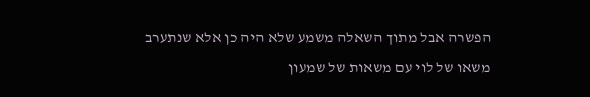הפשרה אבל מתוך השאלה משמע שלא היה כן אלא שנתערב משאו של לוי עם משאות של שמעון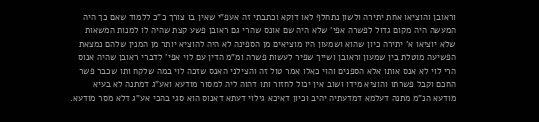וראובן והוציאו אחת יתירה ולשון נתחלף לאו דוקא וכתבתי זה אעפ"י שאין בו צורך כ"כ ללמוד שאם כך היה המעשה היה מקום גדול לפשרה אפי' שלא היה שם אונס שהרי גם ראובן פשע קצת שהיה לו למנות המשאות שלא יוציאו א' יתירה כיון שהוא ושמעון היו מוציאים מן הספינה לא היה להוציא יותר מן המנין שלהם נמצאת הפשיעה מוטלת בין שמעון וראובן ושייך שפיר לעשות פשרה ומ"מ הדין עם לוי אפי' לדברי ראובן שהיה אנוס הרי לוי לא אנס אותו אלא הספנים והוי כאלו אמר טול זה והצילני האנס שזכה לוי במה שלקח ותו שכבר פשר החכם וקבל פשרתו והוציא מידו ושוב אין יכול לחזור ותו דהוה ליה למסור מודעא ואע"ג דמתנה לא בעיא מודעא הנ"מ מתנה דעלמא דמדעתיה יהיב וכיון דאיכא גילוי דעתא דאנוס הוא סגי בהכי אע"ג דלא מסר מודעא.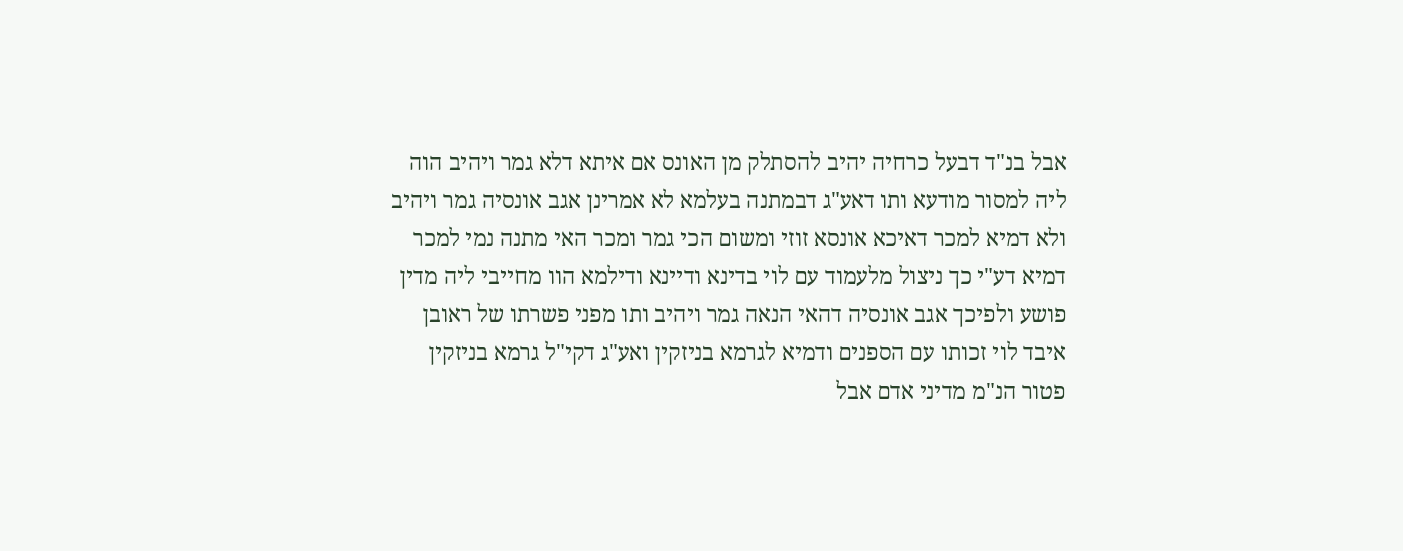אבל בנ"ד דבעל כרחיה יהיב להסתלק מן האונס אם איתא דלא גמר ויהיב הוה ליה למסור מודעא ותו דאע"ג דבמתנה בעלמא לא אמרינן אגב אונסיה גמר ויהיב ולא דמיא למכר דאיכא אונסא זוזי ומשום הכי גמר ומכר האי מתנה נמי למכר דמיא דע"י כך ניצול מלעמוד עם לוי בדינא ודיינא ודילמא הוו מחייבי ליה מדין פושע ולפיכך אגב אונסיה דהאי הנאה גמר ויהיב ותו מפני פשרתו של ראובן איבד לוי זכותו עם הספנים ודמיא לגרמא בניזקין ואע"ג דקי"ל גרמא בניזקין פטור הנ"מ מדיני אדם אבל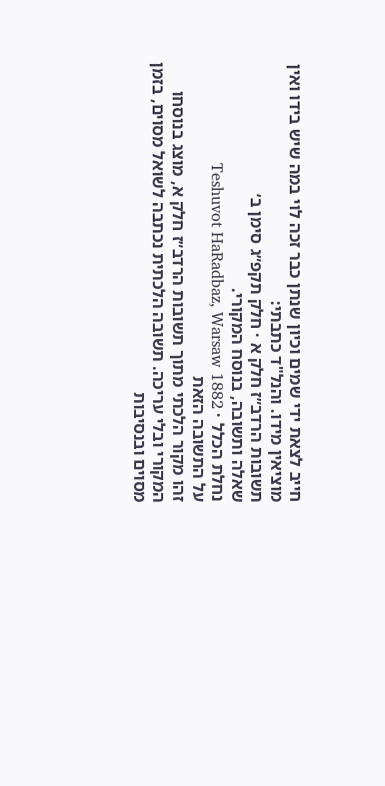חייב לצאת ידי שמים וכיון שנתן כבר זכה לוי במה שיש בידו ואין מוציאין מידו. והנל"ד כתבתי:
תשובות הרדב״ז חלק א · חלק תקפ״ג סימן ב׳
שאלה ותשובה, בנוסח המקורי.
נחלת הכלל · Teshuvot HaRadbaz, Warsaw 1882
על התשובה הזאת
זהו מקור הלכתי מתוך תשובות הרדב״ז חלק א, מוצג בנוסחו המקורי ובלי עריכה. תשובה הלכתית נכתבה לשואל מסוים, בזמן מסוים ובנסיבות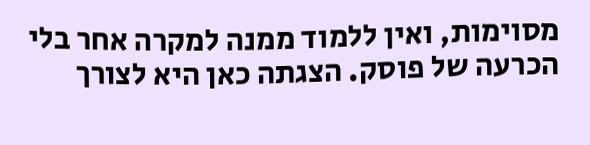מסוימות, ואין ללמוד ממנה למקרה אחר בלי הכרעה של פוסק. הצגתה כאן היא לצורך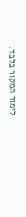לימוד המקור בלבד.